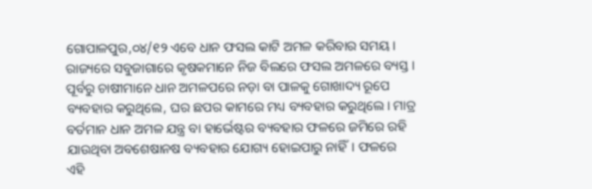ଗୋପାଳପୁର,୦୪/୧୨ ଏବେ ଧାନ ଫସଲ କାଟି ଅମଳ କରିବାର ସମୟ। ରାଜ୍ୟରେ ସବୁଜାଗାରେ କୃଷକମାନେ ନିଜ ବିଲରେ ଫସଲ ଅମଳରେ ବ୍ୟସ୍ତ। ପୂର୍ବରୁ ଚାଷୀମାନେ ଧାନ ଅମଳପରେ ନଡ଼ା ବା ପାଳକୁ ଗୋଖାଦ୍ୟ ରୂପେ ବ୍ୟବହାର କରୁଥିଲେ, ଘର ଛପର କାମରେ ମଧ୍ୟ ବ୍ୟବହାର କରୁଥିଲେ। ମାତ୍ର ବର୍ତମାନ ଧାନ ଅମଳ ଯନ୍ତ୍ର ବା ହାର୍ଭେଷ୍ଟର ବ୍ୟବହାର ଫଳରେ ଜମିରେ ରହି ଯାଉଥିବା ଅବଶେଷାନଷ ବ୍ୟବହାର ଯୋଗ୍ୟ ହୋଇପାରୁ ନାହିଁ। ଫଳରେ ଏହି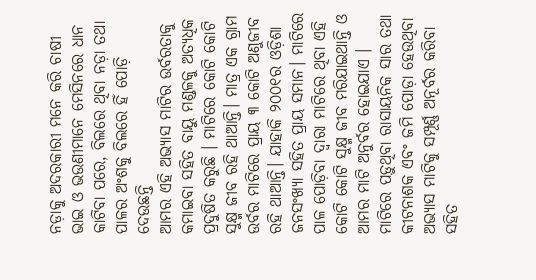ନଡ଼ାକୁ ଅଦରକାରୀ ମନେ କରି ଚାଷୀ ଭାଇ ଓ ଭଉଣୀମାନେ ମେସିନରେ ଧାନ କାଟିବା ପରେ, ବିଲରେ ଥିବା ନଡ଼ା ତଥା ପାଳର ଅଂଶକୁ ବିଲରେ ହିଁ ପୋଡ଼ି ଦେଉଛନ୍ତି
ଆମର ଏହି ଅଭ୍ୟାସ ମାଟିର ଉର୍ବରତାକୁ କମାଇବା ସହିତ ବାୟୁ ମଣ୍ଡଳକୁ ଅତ୍ୟଧିକ ପ୍ରଦୁଷିତ କରୁଛି । ମାଟିରେ କୋଟି କୋଟି ସୁକ୍ଷ୍ମ ଜୀବ ରହି ଥାଆନ୍ତି। ମାତ୍ର ଏକ ଗ୍ରାମ ଉର୍ବର ମାଟିରେ ପ୍ରାୟ ୩ କୋଟି ଅଣୁଜୀବ ରହି ଥାଆନ୍ତି। ଯାହାକି ୨୦୦୧ର ଓଡ଼ିଶା ଜନସଂଖ୍ୟା ସହିତ ପ୍ରାୟ ସମାନ। ମାଟିରେ ପାଳ ପୋଡ଼ିବା ଦ୍ୱାରା ମାଟିରେ ଥିବା ଏହି କୋଟି କୋଟି ସୁକ୍ଷ୍ମ ଜୀବ ମରିଯାଇଥାନ୍ତି ଓ ଆମର ମାଟି ଅନୁର୍ବର ହୋଇଯାଏ । ମାଟିରେ ପଡ଼ୁଥିବା ରାସାୟନିକ ସାର ତଥା କୀଟନାଶକ ଏବଂ ଜମି ପୋଡ଼ା ହେଉଥିବା ଅଭ୍ୟାସ ମାଟିକୁ ସମ୍ପୂର୍ଣ୍ଣ ଅନୂର୍ବର କରିବା ସହିତ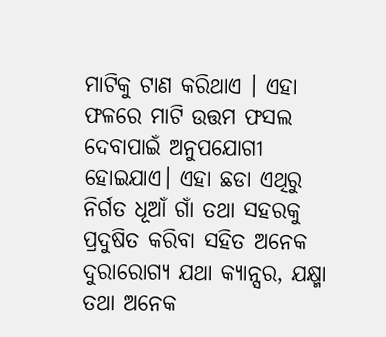ମାଟିକୁ ଟାଣ କରିଥାଏ । ଏହା ଫଳରେ ମାଟି ଉତ୍ତମ ଫସଲ ଦେବାପାଇଁ ଅନୁପଯୋଗୀ ହୋଇଯାଏ। ଏହା ଛଡା ଏଥିରୁ ନିର୍ଗତ ଧୂଆଁ ଗାଁ ତଥା ସହରକୁ ପ୍ରଦୁଷିତ କରିବା ସହିତ ଅନେକ ଦୁରାରୋଗ୍ୟ ଯଥା କ୍ୟାନ୍ସର, ଯକ୍ଷ୍ମା ତଥା ଅନେକ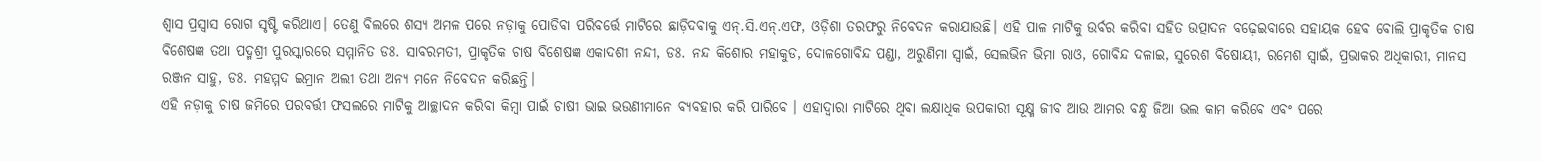ଶ୍ୱାସ ପ୍ରସ୍ୱାସ ରୋଗ ସୃଷ୍ଟି କରିଥାଏ। ତେଣୁ ବିଲରେ ଶସ୍ୟ ଅମଳ ପରେ ନଡ଼ାକୁ ପୋଡିବା ପରିବର୍ତ୍ତେ ମାଟିରେ ଛାଡ଼ିଦବାକୁ ଏନ୍.ସି.ଏନ୍.ଏଫ, ଓଡ଼ିଶା ତରଫରୁ ନିବେଦନ କରାଯାଉଛି। ଏହି ପାଳ ମାଟିକୁ ଉର୍ବର କରିବା ସହିତ ଉତ୍ପାଦନ ବଢ଼େଇବାରେ ସହାୟକ ହେବ ବୋଲି ପ୍ରାକୃତିକ ଚାଷ ବିଶେଷଜ୍ଞ ତଥା ପଦ୍ମଶ୍ରୀ ପୁରସ୍କାରରେ ସମ୍ମାନିତ ଡଃ. ସାବରମତୀ, ପ୍ରାକୃତିକ ଚାଷ ବିଶେଷଜ୍ଞ ଏକାଦଶୀ ନନ୍ଦୀ, ଡଃ. ନନ୍ଦ କିଶୋର ମହାକୁଡ, ଦୋଳଗୋବିନ୍ଦ ପଣ୍ଡା, ଅରୁଣିମା ସ୍ୱାଇଁ, ସେଲଭିନ ଭିମା ରାଓ, ଗୋବିନ୍ଦ ଦଳାଇ, ସୁରେଶ ବିଷୋୟୀ, ରମେଶ ସ୍ୱାଇଁ, ପ୍ରଭାକର ଅଧିକାରୀ, ମାନସ ରଞ୍ଜନ ସାହୁ, ଡଃ. ମହମ୍ମଦ ଇମ୍ରାନ ଅଲୀ ତଥା ଅନ୍ୟ ମନେ ନିବେଦନ କରିଛନ୍ତି।
ଏହି ନଡ଼ାକୁ ଚାଷ ଜମିରେ ପରବର୍ତ୍ତୀ ଫସଲରେ ମାଟିକୁ ଆଚ୍ଛାଦନ କରିବା କିମ୍ବା ପାଇଁ ଚାଷୀ ଭାଇ ଭଉଣୀମାନେ ବ୍ୟବହାର କରି ପାରିବେ । ଏହାଦ୍ବାରା ମାଟିରେ ଥିବା ଲକ୍ଷାଧିକ ଉପକାରୀ ସୂକ୍ଷ୍ମ ଜୀବ ଆଉ ଆମର ବନ୍ଧୁ ଜିଆ ଭଲ କାମ କରିବେ ଏବଂ ପରେ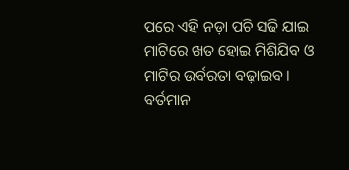ପରେ ଏହି ନଡ଼ା ପଚି ସଢି ଯାଇ ମାଟିରେ ଖତ ହୋଇ ମିଶିଯିବ ଓ ମାଟିର ଉର୍ବରତା ବଢ଼ାଇବ। ବର୍ତମାନ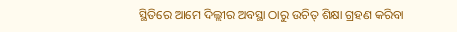ସ୍ଥିତିରେ ଆମେ ଦିଲ୍ଲୀର ଅବସ୍ଥା ଠାରୁ ଉଚିତ୍ ଶିକ୍ଷା ଗ୍ରହଣ କରିବା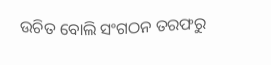ଉଚିତ ବୋଲି ସଂଗଠନ ତରଫରୁ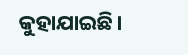କୁହାଯାଇଛି।